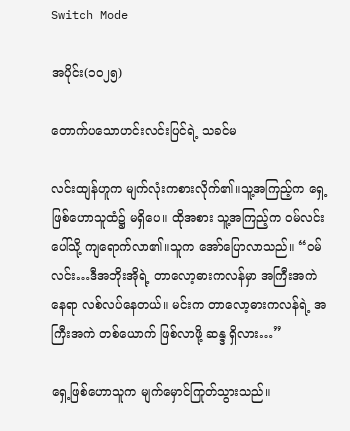Switch Mode

အပိုင်း(၁၀၂၅)

တောက်ပသောဟင်းလင်းပြင်ရဲ့ သခင်မ

လင်းထျန်ဟူက မျက်လုံးကစားလိုက်၏။သူ့အကြည့်က ရှေ့ဖြစ်ဟောသူထံ၌ မရှိပေ။ ထိုအစား သူ့အကြည့်က ဝမ်လင်းပေါ်သို့ ကျရောက်လာ၏။သူက အော်ပြောလာသည်။ “ဝမ်လင်း…ဒီအဘိုးအိုရဲ့ တာလော့ဓားကလန်မှာ အကြီးအကဲ နေရာ လစ်လပ်နေတယ်။ မင်းက တာလော့ဓားကလန်ရဲ့ အကြီးအကဲ တစ်ယောက် ဖြစ်လာဖို့ ဆန္ဒ ရှိလား…”

ရှေ့ဖြစ်ဟောသူက မျက်မှောင်ကြုတ်သွားသည်။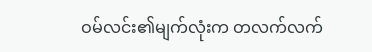ဝမ်လင်း၏မျက်လုံးက တလက်လက်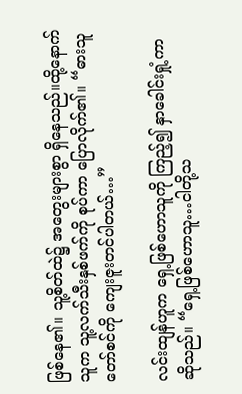ဖြစ်နေ၏။ သူ့စိတ်ထဲ၌ အတွေးများစွာ ရှိနေသည်။ထို့နောက် သူက သူ့လက်သီးနှစ်ဖက်ကို စုပ်ကာ ပြောလိုက်၏။ “ဓားသူတော်စင်ကို ကျေးဇူးတင်ပါတယ်…”

လင်းထျန်ဟူက ရှေ့ဖြစ်ဟောသူကို ကြည့်၍ နှာခေါင်းရှုံ့ကာ ဆိုသည်။ “ရှေ့ဖြစ်ဟောသူ…ငါတို့သ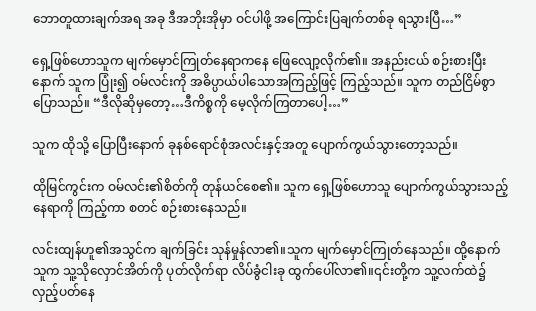ဘောတူထားချက်အရ အခု ဒီအဘိုးအိုမှာ ဝင်ပါဖို့ အကြောင်းပြချက်တစ်ခု ရသွားပြီ…”

ရှေ့ဖြစ်ဟောသူက မျက်မှောင်ကြုတ်နေရာကနေ ဖြေလျော့လိုက်၏။ အနည်းငယ် စဉ်းစားပြီးနောက် သူက ပြုံး၍ ဝမ်လင်းကို အဓိပ္ပာယ်ပါသောအကြည့်ဖြင့် ကြည့်သည်။ သူက တည်ငြိမ်စွာ ပြောသည်။ “ဒီလိုဆိုမှတော့…ဒီကိစ္စကို မေ့လိုက်ကြတာပေါ့…”

သူက ထိုသို့ ပြောပြီးနောက် ခုနစ်ရောင်စုံအလင်းနှင့်အတူ ပျောက်ကွယ်သွားတော့သည်။

ထိုမြင်ကွင်းက ဝမ်လင်း၏စိတ်ကို တုန်ယင်စေ၏။ သူက ရှေ့ဖြစ်ဟောသူ ပျောက်ကွယ်သွားသည့်နေရာကို ကြည့်ကာ စတင် စဉ်းစားနေသည်။

လင်းထျန်ဟူ၏အသွင်က ချက်ခြင်း သုန်မှုန်လာ၏။သူက မျက်မှောင်ကြုတ်နေသည်။ ထို့နောက် သူက သူ့သိုလှောင်အိတ်ကို ပုတ်လိုက်ရာ လိပ်ခွံငါးခု ထွက်ပေါ်လာ၏။၎င်းတို့က သူ့လက်ထဲ၌ လှည့်ပတ်နေ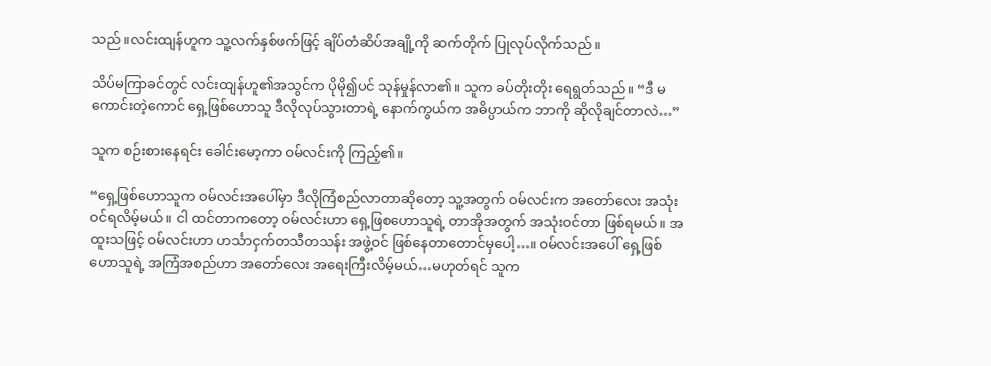သည်။လင်းထျန်ဟူက သူ့လက်နှစ်ဖက်ဖြင့် ချိပ်တံဆိပ်အချို့ကို ဆက်တိုက် ပြုလုပ်လိုက်သည်။

သိပ်မကြာခင်တွင် လင်းထျန်ဟူ၏အသွင်က ပိုမို၍ပင် သုန်မှုန်လာ၏။ သူက ခပ်တိုးတိုး ရေရွတ်သည်။ “ဒီ မကောင်းတဲ့ကောင် ရှေ့ဖြစ်ဟောသူ ဒီလိုလုပ်သွားတာရဲ့ နောက်ကွယ်က အဓိပ္ပာယ်က ဘာကို ဆိုလိုချင်တာလဲ…”

သူက စဉ်းစားနေရင်း ခေါင်းမော့ကာ ဝမ်လင်းကို ကြည့်၏။

“ရှေ့ဖြစ်ဟောသူက ဝမ်လင်းအပေါ်မှာ ဒီလိုကြံစည်လာတာဆိုတော့ သူ့အတွက် ဝမ်လင်းက အတော်လေး အသုံးဝင်ရလိမ့်မယ်။ ငါ ထင်တာကတော့ ဝမ်လင်းဟာ ရှေ့ဖြစဟောသူရဲ့ တာအိုအတွက် အသုံးဝင်တာ ဖြစ်ရမယ်။ အထူးသဖြင့် ဝမ်လင်းဟာ ဟင်္သာငှက်တသီတသန်း အဖွဲ့ဝင် ဖြစ်နေတာတောင်မှပေါ့…။ ဝမ်လင်းအပေါ် ရှေ့ဖြစ်ဟောသူရဲ့ အကြံအစည်ဟာ အတော်လေး အရေးကြီးလိမ့်မယ်…မဟုတ်ရင် သူက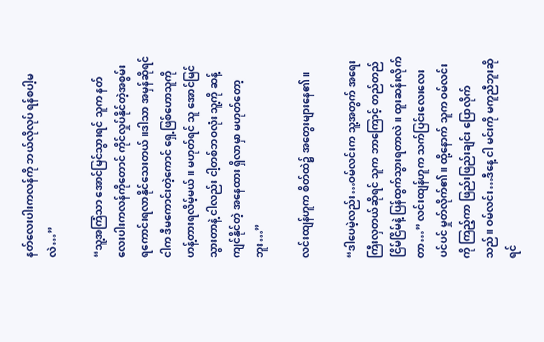နတ်လေးပါးကလန်ကို ဘယ်လိုလုပ် ရန်စပါ့မလဲ…”

“သူ့အကြံသာ အောင်မြင်သွားရင် သူက နတ်လေးပါးကလန်ကိုတောင် ကိုင်လှုပ်နိုင်တဲ့အစွမ်း ရကောင်းရလာနိုင်သေးတယ်။ဒါသာ အမှန်ဆိုရင် ငါက ဒီမကောင်းတဲ့ကောင် ရှေ့ဖြစ်ဟောသူကို ဟန့်တားရလိမ့်မယ်။ မဟုတ်ရင် သူ အောင်မြင်သွားတာနဲ့ ငါလည်း ငါ့တစ်ဘဝလုံး သူ့ကို ဆန့်ကျင်နိုင်တဲ့ အနေထား ရှိလာမှာ မဟုတ်တော့ဘူး…”

လင်းထျန်ဟူက စိတ်ထဲ၌ အတွေးများနေ၏။

“ဒါပေမဲ့လည်း…ဝမ်လင်းက သူ့အတွက် အရေးကြီးလှတယ်ဆိုရင် သူက ဘာကြောင့် တည်တည်ငြိမ်ငြိမ်နဲ့ ပြန်ထွက်သွားရတာလဲ။ ထူးဆန်းလိုက်တာ…” လင်းထျန်ဟူက သက်ပြင်းလေးလေးပင်ပင် မှုတ်လိုက်၏။ ထို့နောက် သူက ဝမ်လင်းကို ကြည့်ကာ ဖြည်းဖြည်းချင်း ပြောလိုက်သည်။ ဝမ်လင်း…ဒီနေ့ ငါ မင်းကို မကူညီဘူးဆိုရင်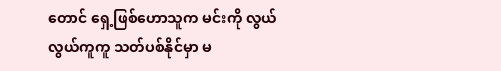တောင် ရှေ့ဖြစ်ဟောသူက မင်းကို လွယ်လွယ်ကူကူ သတ်ပစ်နိုင်မှာ မ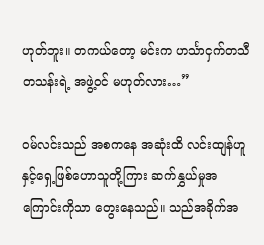ဟုတ်ဘူး။ တကယ်တော့ မင်းက ဟင်္သာငှက်တသီတသန်းရဲ့ အဖွဲ့ဝင် မဟုတ်လား…”

ဝမ်လင်းသည် အစကနေ အဆုံးထိ လင်းထျန်ဟူနှင့်ရှေ့ဖြစ်ဟောသူတို့ကြား ဆက်နွှယ်မှုအကြောင်းကိုသာ တွေးနေသည်။ သည်အခိုက်အ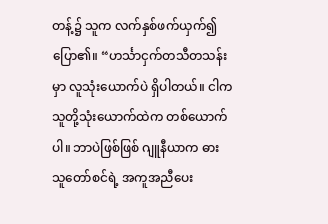တန့်၌ သူက လက်နှစ်ဖက်ယှက်၍ ပြော၏။ “ဟင်္သာငှက်တသီတသန်းမှာ လူသုံးယောက်ပဲ ရှိပါတယ်။ ငါက သူတို့သုံးယောက်ထဲက တစ်ယောက်ပါ။ ဘာပဲဖြစ်ဖြစ် ဂျူနီယာက ဓားသူတော်စင်ရဲ့ အကူအညီပေး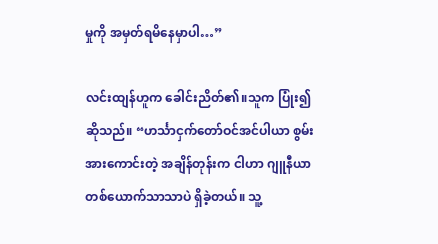မှုကို အမှတ်ရမိနေမှာပါ…”

လင်းထျန်ဟူက ခေါင်းညိတ်၏။သူက ပြုံး၍ ဆိုသည်။ “ဟင်္သာငှက်တော်ဝင်အင်ပါယာ စွမ်းအားကောင်းတဲ့ အချိန်တုန်းက ငါဟာ ဂျူနီယာတစ်ယောက်သာသာပဲ ရှိခဲ့တယ်။ သူ့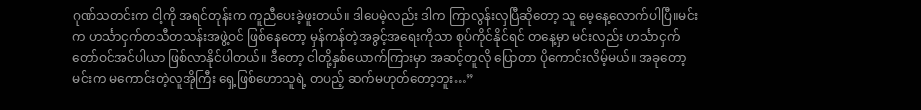ဂုဏ်သတင်းက ငါ့ကို အရင်တုန်းက ကူညီပေးခဲ့ဖူးတယ်။ ဒါပေမဲ့လည်း ဒါက ကြာလွန်းလှပြီဆိုတော့ သူ မေ့နေ့လောက်ပါပြီ။မင်းက ဟင်္သာငှက်တသီတသန်းအဖွဲ့ဝင် ဖြစ်နေတော့ မှန်ကန်တဲ့အခွင့်အရေးကိုသာ စုပ်ကိုင်နိုင်ရင် တနေ့မှာ မင်းလည်း ဟင်္သာငှက်တော်ဝင်အင်ပါယာ ဖြစ်လာနိုင်ပါတယ်။ ဒီတော့ ငါတို့နှစ်ယောက်ကြားမှာ အဆင့်တူလို ပြောတာ ပိုကောင်းလိမ့်မယ်။ အခုတော့ မင်းက မကောင်းတဲ့လူအိုကြီး ရှေ့ဖြစ်ဟောသူရဲ့ တပည့် ဆက်မဟုတ်တော့ဘူး…”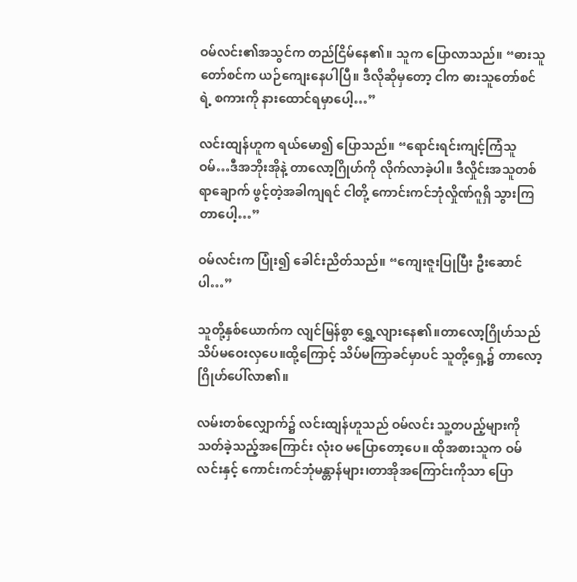ဝမ်လင်း၏အသွင်က တည်ငြိမ်နေ၏။ သူက ပြောလာသည်။ “ဓားသူတော်စင်က ယဉ်ကျေးနေပါပြီ။ ဒီလိုဆိုမှတော့ ငါက ဓားသူတော်စင်ရဲ့ စကားကို နားထောင်ရမှာပေါ့…”

လင်းထျန်ဟူက ရယ်မော၍ ပြောသည်။ “ရောင်းရင်းကျင့်ကြံသူဝမ်…ဒီအဘိုးအိုနဲ့ တာလော့ဂြိုဟ်ကို လိုက်လာခဲ့ပါ။ ဒီလှိုင်းအသူတစ်ရာချောက် ဖွင့်တဲ့အခါကျရင် ငါတို့ ကောင်းကင်ဘုံလှိုဏ်ဂူရှိ သွားကြတာပေါ့…”

ဝမ်လင်းက ပြုံး၍ ခေါင်းညိတ်သည်။ “ကျေးဇူးပြုပြီး ဦးဆောင်ပါ…”

သူတို့နှစ်ယောက်က လျင်မြန်စွာ ရွှေ့လျားနေ၏။တာလော့ဂြိုဟ်သည် သိပ်မဝေးလှပေ။ထို့ကြောင့် သိပ်မကြာခင်မှာပင် သူတို့ရှေ့၌ တာလော့ဂြိုဟ်ပေါ်လာ၏။

လမ်းတစ်လျှောက်၌ လင်းထျန်ဟူသည် ဝမ်လင်း သူ့တပည့်များကို သတ်ခဲ့သည့်အကြောင်း လုံးဝ မပြောတော့ပေ။ ထိုအစားသူက ဝမ်လင်းနှင့် ကောင်းကင်ဘုံမန္တာန်များ၊တာအိုအကြောင်းကိုသာ ပြော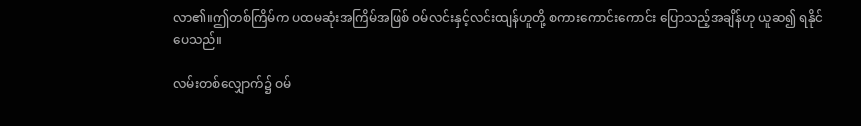လာ၏။ဤတစ်ကြိမ်က ပထမဆုံးအကြိမ်အဖြစ် ဝမ်လင်းနှင့်လင်းထျန်ဟူတို့ စကားကောင်းကောင်း ပြောသည့်အချိန်ဟု ယူဆ၍ ရနိုင်ပေသည်။

လမ်းတစ်လျှောက်၌ ဝမ်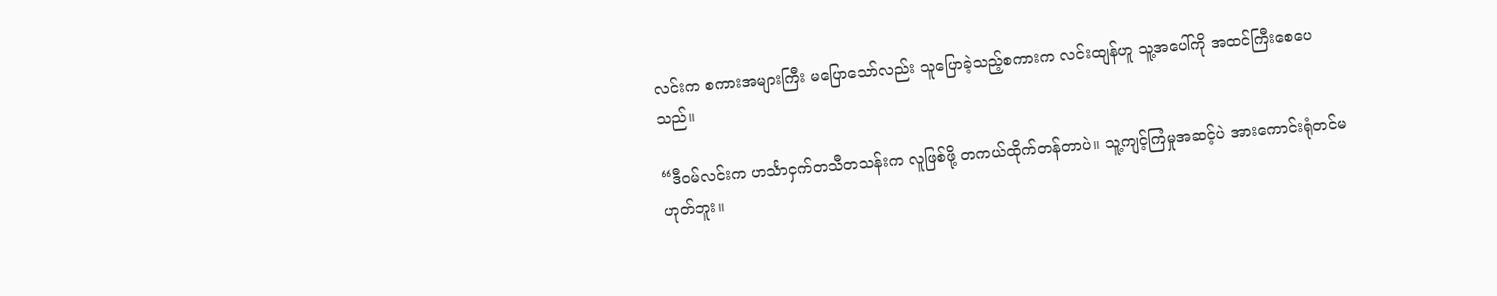လင်းက စကားအများကြီး မပြောသော်လည်း သူပြောခဲ့သည့်စကားက လင်းထျန်ဟူ သူ့အပေါ်ကို အထင်ကြီးစေပေသည်။

“ဒီဝမ်လင်းက ဟင်္သာငှက်တသီတသန်းက လူဖြစ်ဖို့ တကယ်ထိုက်တန်တာပဲ။ သူ့ကျင့်ကြံမှုအဆင့်ပဲ အားကောင်းရုံတင်မဟုတ်ဘူး။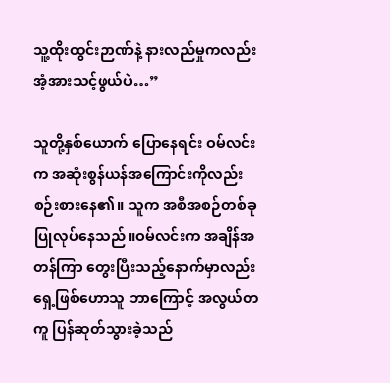သူ့ထိုးထွင်းဉာဏ်နဲ့ နားလည်မှုကလည်း အံ့အားသင့်ဖွယ်ပဲ…”

သူတို့နှစ်ယောက် ပြောနေရင်း ဝမ်လင်းက အဆုံးစွန်ယန်အကြောင်းကိုလည်း စဉ်းစားနေ၏။ သူက အစီအစဉ်တစ်ခု ပြုလုပ်နေသည်။ဝမ်လင်းက အချိန်အတန်ကြာ တွေးပြီးသည့်နောက်မှာလည်း ရှေ့ဖြစ်ဟောသူ ဘာကြောင့် အလွယ်တကူ ပြန်ဆုတ်သွားခဲ့သည်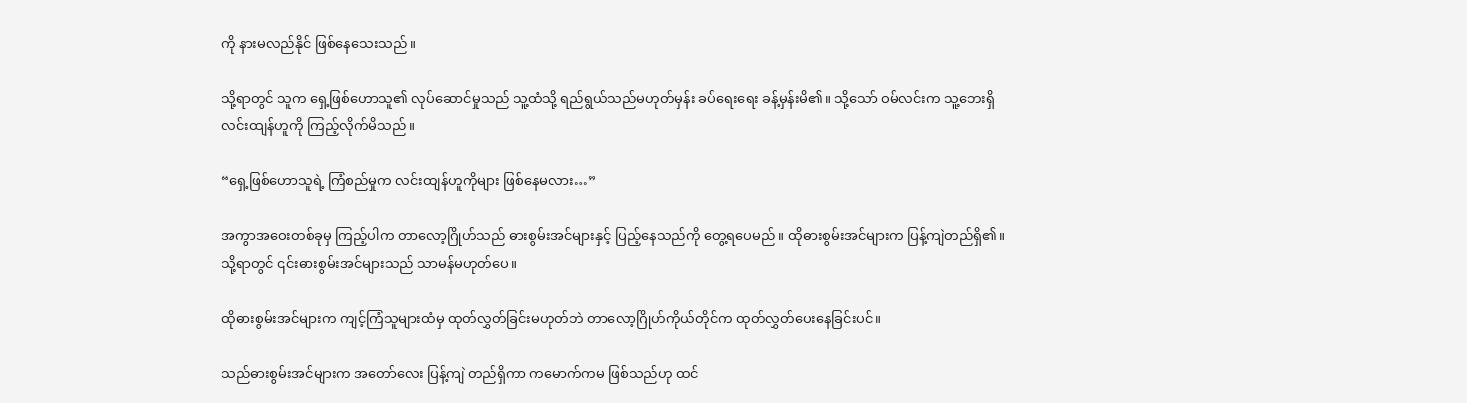ကို နားမလည်နိုင် ဖြစ်နေသေးသည်။

သို့ရာတွင် သူက ရှေ့ဖြစ်ဟောသူ၏ လုပ်ဆောင်မှုသည် သူ့ထံသို့ ရည်ရွယ်သည်မဟုတ်မှန်း ခပ်ရေးရေး ခန့်မှန်းမိ၏။ သို့သော် ဝမ်လင်းက သူ့ဘေးရှိ လင်းထျန်ဟူကို ကြည့်လိုက်မိသည်။

“ရှေ့ဖြစ်ဟောသူရဲ့ ကြံစည်မှုက လင်းထျန်ဟူကိုများ ဖြစ်နေမလား…”

အကွာအဝေးတစ်ခုမှ ကြည့်ပါက တာလော့ဂြိုဟ်သည် ဓားစွမ်းအင်များနှင့် ပြည့်နေသည်ကို တွေ့ရပေမည်။ ထိုဓားစွမ်းအင်များက ပြန့်ကျဲတည်ရှိ၏။ သို့ရာတွင် ၎င်းဓားစွမ်းအင်များသည် သာမန်မဟုတ်ပေ။

ထိုဓားစွမ်းအင်များက ကျင့်ကြံသူများထံမှ ထုတ်လွှတ်ခြင်းမဟုတ်ဘဲ တာလော့ဂြိုဟ်ကိုယ်တိုင်က ထုတ်လွှတ်ပေးနေခြင်းပင်။

သည်ဓားစွမ်းအင်များက အတော်လေး ပြန့်ကျဲ တည်ရှိကာ ကမောက်ကမ ဖြစ်သည်ဟု ထင်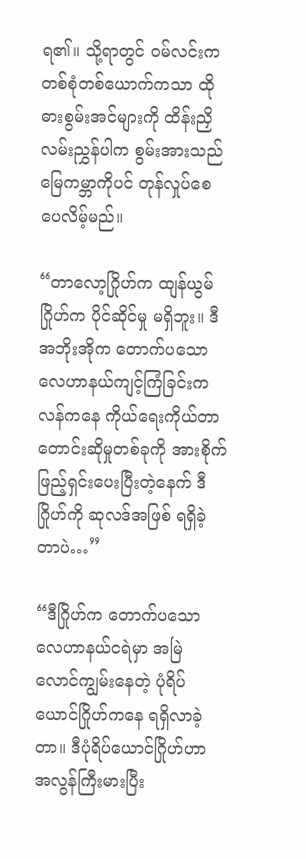ရ၏။ သို့ရာတွင် ဝမ်လင်းက တစ်စုံတစ်ယောက်ကသာ ထိုဓားစွမ်းအင်များကို ထိန်းညှိလမ်းညွှန်ပါက စွမ်းအားသည် မြေကမ္ဘာကိုပင် တုန်လှုပ်စေပေလိမ့်မည်။

“တာလော့ဂြိုဟ်က ထျန်ယွမ်ဂြိုဟ်က ပိုင်ဆိုင်မှု မရှိဘူး။ ဒီအဘိုးအိုက တောက်ပသောလေဟာနယ်ကျင့်ကြံခြင်းကလန်ကနေ ကိုယ်ရေးကိုယ်တာ တောင်းဆိုမှုတစ်ခုကို အားစိုက် ဖြည့်ရှင်းပေးပြီးတဲ့နေက် ဒီဂြိုဟ်ကို ဆုလဒ်အဖြစ် ရရှိခဲ့တာပဲ…”

“ဒီဂြိုဟ်က တောက်ပသောလေဟာနယ်ငရဲမှာ အမြဲလောင်ကျွမ်းနေတဲ့ ပုံရိပ်ယောင်ဂြိုဟ်ကနေ ရရှိလာခဲ့တာ။ ဒီပုံရိပ်ယောင်ဂြိုဟ်ဟာ အလွန်ကြီးမားပြီး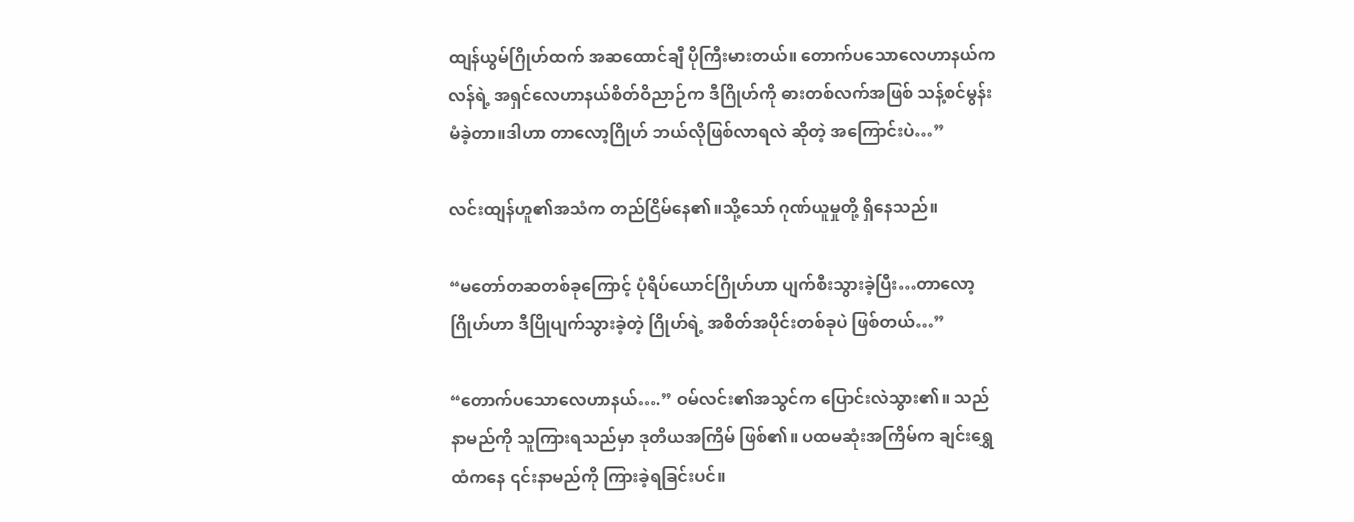ထျန်ယွမ်ဂြိုဟ်ထက် အဆထောင်ချီ ပိုကြီးမားတယ်။ တောက်ပသောလေဟာနယ်ကလန်ရဲ့ အရှင်လေဟာနယ်စိတ်ဝိညာဉ်က ဒီဂြိုဟ်ကို ဓားတစ်လက်အဖြစ် သန့်စင်မွန်းမံခဲ့တာ။ဒါဟာ တာလော့ဂြိုဟ် ဘယ်လိုဖြစ်လာရလဲ ဆိုတဲ့ အကြောင်းပဲ…”

လင်းထျန်ဟူ၏အသံက တည်ငြိမ်နေ၏။သို့သော် ဂုဏ်ယူမှုတို့ ရှိနေသည်။

“မတော်တဆတစ်ခုကြောင့် ပုံရိပ်ယောင်ဂြိုဟ်ဟာ ပျက်စီးသွားခဲ့ပြီး…တာလော့ဂြိုဟ်ဟာ ဒီပြိုပျက်သွားခဲ့တဲ့ ဂြိုဟ်ရဲ့ အစိတ်အပိုင်းတစ်ခုပဲ ဖြစ်တယ်…”

“တောက်ပသောလေဟာနယ်….” ဝမ်လင်း၏အသွင်က ပြောင်းလဲသွား၏။ သည်နာမည်ကို သူကြားရသည်မှာ ဒုတိယအကြိမ် ဖြစ်၏။ ပထမဆုံးအကြိမ်က ချင်းရွှေထံကနေ ၎င်းနာမည်ကို ကြားခဲ့ရခြင်းပင်။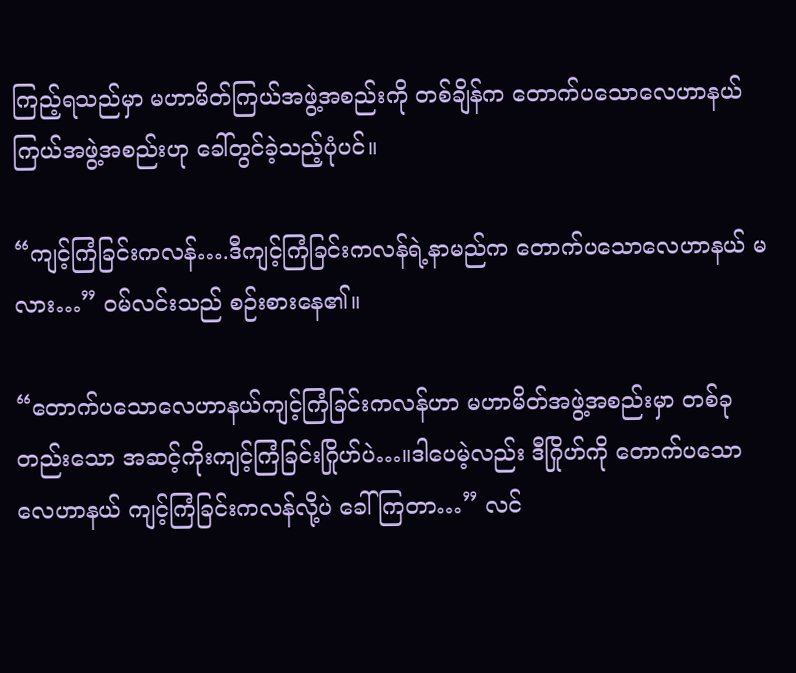ကြည့်ရသည်မှာ မဟာမိတ်ကြယ်အဖွဲ့အစည်းကို တစ်ချိန်က တောက်ပသောလေဟာနယ်ကြယ်အဖွဲ့အစည်းဟု ခေါ်တွင်ခဲ့သည့်ပုံပင်။

“ကျင့်ကြံခြင်းကလန်….ဒီကျင့်ကြံခြင်းကလန်ရဲ့နာမည်က တောက်ပသောလေဟာနယ် မလား…” ဝမ်လင်းသည် စဉ်းစားနေ၏။

“တောက်ပသောလေဟာနယ်ကျင့်ကြံခြင်းကလန်ဟာ မဟာမိတ်အဖွဲ့အစည်းမှာ တစ်ခုတည်းသော အဆင့်ကိုးကျင့်ကြံခြင်းဂြိုဟ်ပဲ…။ဒါပေမဲ့လည်း ဒီဂြိုဟ်ကို တောက်ပသောလေဟာနယ် ကျင့်ကြံခြင်းကလန်လို့ပဲ ခေါ်ကြတာ…” လင်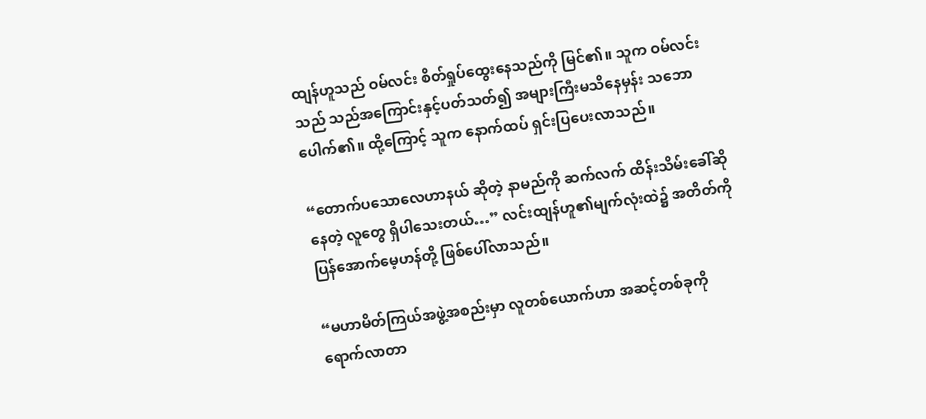ထျန်ဟူသည် ဝမ်လင်း စိတ်ရှုပ်ထွေးနေသည်ကို မြင်၏။ သူက ဝမ်လင်းသည် သည်အကြောင်းနှင့်ပတ်သတ်၍ အများကြီးမသိနေမှန်း သဘောပေါက်၏။ ထို့ကြောင့် သူက နောက်ထပ် ရှင်းပြပေးလာသည်။

“တောက်ပသောလေဟာနယ် ဆိုတဲ့ နာမည်ကို ဆက်လက် ထိန်းသိမ်းခေါ်ဆိုနေတဲ့ လူတွေ ရှိပါသေးတယ်…” လင်းထျန်ဟူ၏မျက်လုံးထဲ၌ အတိတ်ကို ပြန်အောက်မေ့ဟန်တို့ ဖြစ်ပေါ်လာသည်။

“မဟာမိတ်ကြယ်အဖွဲ့အစည်းမှာ လူတစ်ယောက်ဟာ အဆင့်တစ်ခုကို ရောက်လာတာ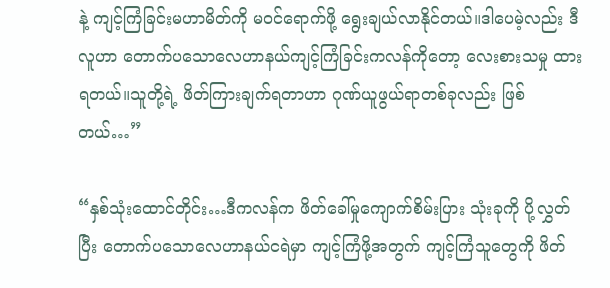နဲ့ ကျင့်ကြံခြင်းမဟာမိတ်ကို မဝင်ရောက်ဖို့ ရွေးချယ်လာနိုင်တယ်။ဒါပေမဲ့လည်း ဒီလူဟာ တောက်ပသောလေဟာနယ်ကျင့်ကြံခြင်းကလန်ကိုတော့ လေးစားသမှု ထားရတယ်။သူတို့ရဲ့ ဖိတ်ကြားချက်ရတာဟာ ဂုဏ်ယူဖွယ်ရာတစ်ခုလည်း ဖြစ်တယ်…”

“နှစ်သုံးထောင်တိုင်း…ဒီကလန်က ဖိတ်ခေါ်မှုကျောက်စိမ်းပြား သုံးခုကို ပို့လွှတ်ပြီး တောက်ပသောလေဟာနယ်ငရဲမှာ ကျင့်ကြံဖို့အတွက် ကျင့်ကြံသူတွေကို ဖိတ်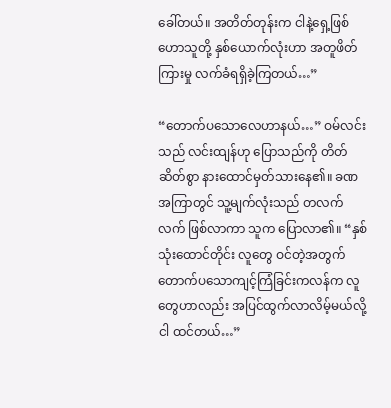ခေါ်တယ်။ အတိတ်တုန်းက ငါနဲ့ရှေ့ဖြစ်ဟောသူတို့ နှစ်ယောက်လုံးဟာ အတူဖိတ်ကြားမှု လက်ခံရရှိခဲ့ကြတယ်…”

“တောက်ပသောလေဟာနယ်…” ဝမ်လင်းသည် လင်းထျန်ဟု ပြောသည်ကို တိတ်ဆိတ်စွာ နားထောင်မှတ်သားနေ၏။ ခဏအကြာတွင် သူ့မျက်လုံးသည် တလက်လက် ဖြစ်လာကာ သူက ပြောလာ၏။ “နှစ်သုံးထောင်တိုင်း လူတွေ ဝင်တဲ့အတွက် တောက်ပသောကျင့်ကြံခြင်းကလန်က လူတွေဟာလည်း အပြင်ထွက်လာလိမ့်မယ်လို့ ငါ ထင်တယ်…”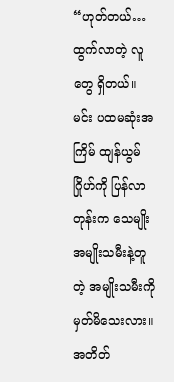“ဟုတ်တယ်…ထွက်လာတဲ့ လူတွေ ရှိတယ်။ မင်း ပထမဆုံးအကြိမ် ထျန်ယွမ်ဂြိုဟ်ကို ပြန်လာတုန်းက သေမျိုးအမျိုးသမီးနဲ့တူတဲ့ အမျိုးသမီးကို မှတ်မိသေးလား။ အတိတ်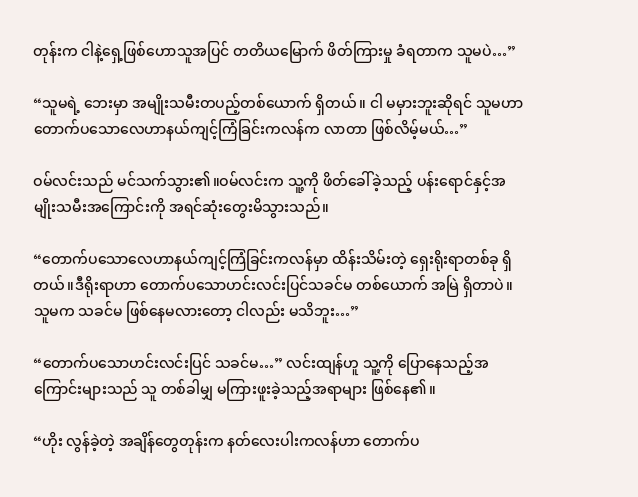တုန်းက ငါနဲ့ရှေ့ဖြစ်ဟောသူအပြင် တတိယမြောက် ဖိတ်ကြားမှု ခံရတာက သူမပဲ…”

“သူမရဲ့ ဘေးမှာ အမျိုးသမီးတပည့်တစ်ယောက် ရှိတယ်။ ငါ မမှားဘူးဆိုရင် သူမဟာ တောက်ပသောလေဟာနယ်ကျင့်ကြံခြင်းကလန်က လာတာ ဖြစ်လိမ့်မယ်…”

ဝမ်လင်းသည် မင်သက်သွား၏။ဝမ်လင်းက သူ့ကို ဖိတ်ခေါ်ခဲ့သည့် ပန်းရောင်နှင့်အမျိုးသမီးအကြောင်းကို အရင်ဆုံးတွေးမိသွားသည်။

“တောက်ပသောလေဟာနယ်ကျင့်ကြံခြင်းကလန်မှာ ထိန်းသိမ်းတဲ့ ရှေးရိုးရာတစ်ခု ရှိတယ်။ဒီရိုးရာဟာ တောက်ပသောဟင်းလင်းပြင်သခင်မ တစ်ယောက် အမြဲ ရှိတာပဲ။ သူမက သခင်မ ဖြစ်နေမလားတော့ ငါလည်း မသိဘူး…”

“တောက်ပသောဟင်းလင်းပြင် သခင်မ…” လင်းထျန်ဟူ သူ့ကို ပြောနေသည့်အကြောင်းများသည် သူ တစ်ခါမျှ မကြားဖူးခဲ့သည့်အရာများ ဖြစ်နေ၏။

“ဟိုး လွန်ခဲ့တဲ့ အချိန်တွေတုန်းက နတ်လေးပါးကလန်ဟာ တောက်ပ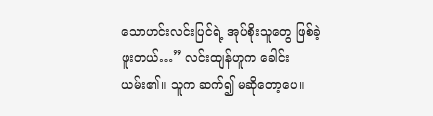သောဟင်းလင်းပြင်ရဲ့ အုပ်စိုးသူတွေ ဖြစ်ခဲ့ဖူးတယ်…” လင်းထျန်ဟူက ခေါင်းယမ်း၏။ သူက ဆက်၍ မဆိုတော့ပေ။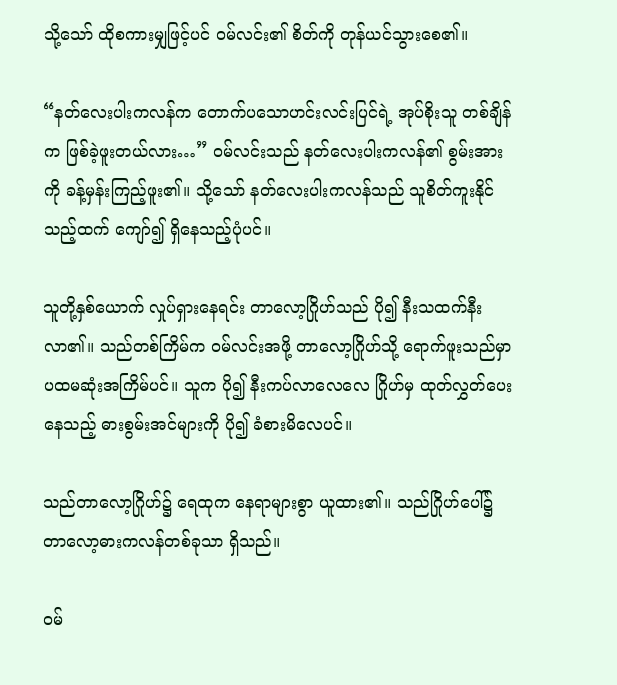သို့သော် ထိုစကားမျှဖြင့်ပင် ဝမ်လင်း၏ စိတ်ကို တုန်ယင်သွားစေ၏။

“နတ်လေးပါးကလန်က တောက်ပသောဟင်းလင်းပြင်ရဲ့ အုပ်စိုးသူ တစ်ချိန်က ဖြစ်ခဲ့ဖူးတယ်လား…” ဝမ်လင်းသည် နတ်လေးပါးကလန်၏ စွမ်းအားကို ခန့်မှန်းကြည့်ဖူး၏။ သို့သော် နတ်လေးပါးကလန်သည် သူစိတ်ကူးနိုင်သည့်ထက် ကျော်၍ ရှိနေသည့်ပုံပင်။

သူတို့နှစ်ယောက် လှုပ်ရှားနေရင်း တာလော့ဂြိုဟ်သည် ပို၍ နီးသထက်နီးလာ၏။ သည်တစ်ကြိမ်က ဝမ်လင်းအဖို့ တာလော့ဂြိုဟ်သို့ ရောက်ဖူးသည်မှာ ပထမဆုံးအကြိမ်ပင်။ သူက ပို၍ နီးကပ်လာလေလေ ဂြိုဟ်မှ ထုတ်လွှတ်ပေးနေသည့် ဓားစွမ်းအင်များကို ပို၍ ခံစားမိလေပင်။

သည်တာလော့ဂြိုဟ်၌ ရေထုက နေရာများစွာ ယူထား၏။ သည်ဂြိုဟ်ပေါ်၌ တာလော့ဓားကလန်တစ်ခုသာ ရှိသည်။

ဝမ်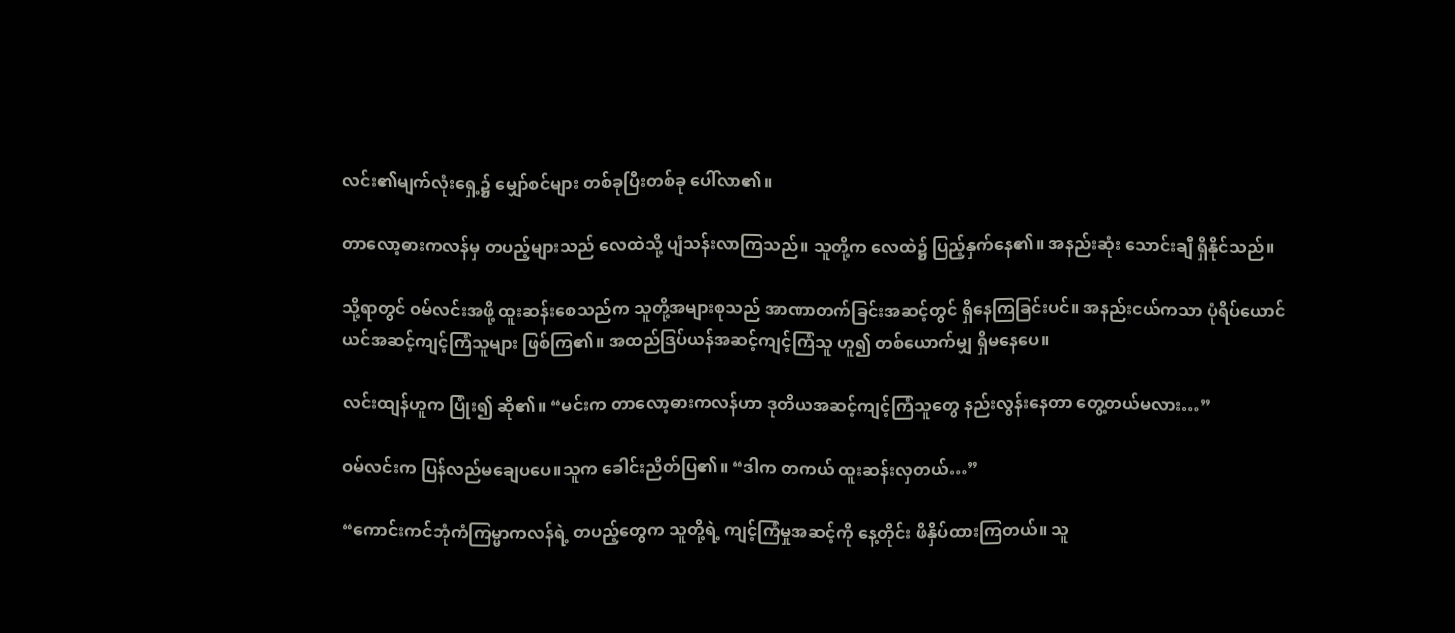လင်း၏မျက်လုံးရှေ့၌ မျှော်စင်များ တစ်ခုပြီးတစ်ခု ပေါ်လာ၏။

တာလော့ဓားကလန်မှ တပည့်များသည် လေထဲသို့ ပျံသန်းလာကြသည်။ သူတို့က လေထဲ၌ ပြည့်နှက်နေ၏။ အနည်းဆုံး သောင်းချီ ရှိနိုင်သည်။

သို့ရာတွင် ဝမ်လင်းအဖို့ ထူးဆန်းစေသည်က သူတို့အများစုသည် အာဏာတက်ခြင်းအဆင့်တွင် ရှိနေကြခြင်းပင်။ အနည်းငယ်ကသာ ပုံရိပ်ယောင်ယင်အဆင့်ကျင့်ကြံသူများ ဖြစ်ကြ၏။ အထည်ဒြပ်ယန်အဆင့်ကျင့်ကြံသူ ဟူ၍ တစ်ယောက်မျှ ရှိမနေပေ။

လင်းထျန်ဟူက ပြုံး၍ ဆို၏။ “မင်းက တာလော့ဓားကလန်ဟာ ဒုတိယအဆင့်ကျင့်ကြံသူတွေ နည်းလွန်းနေတာ တွေ့တယ်မလား…”

ဝမ်လင်းက ပြန်လည်မချေပပေ။သူက ခေါင်းညိတ်ပြ၏။ “ဒါက တကယ် ထူးဆန်းလှတယ်…”

“ကောင်းကင်ဘုံကံကြမ္မာကလန်ရဲ့ တပည့်တွေက သူတို့ရဲ့ ကျင့်ကြံမှုအဆင့်ကို နေ့တိုင်း ဖိနှိပ်ထားကြတယ်။ သူ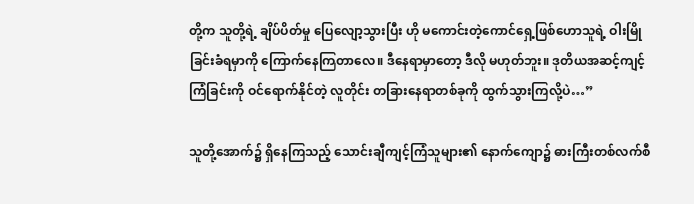တို့က သူတို့ရဲ့ ချိပ်ပိတ်မှု ပြေလျော့သွားပြီး ဟို မကောင်းတဲ့ကောင်ရှေ့ဖြစ်ဟောသူရဲ့ ဝါးမြိုခြင်းခံရမှာကို ကြောက်နေကြတာလေ။ ဒီနေရာမှာတော့ ဒီလို မဟုတ်ဘူး။ ဒုတိယအဆင့်ကျင့်ကြံခြင်းကို ဝင်ရောက်နိုင်တဲ့ လူတိုင်း တခြားနေရာတစ်ခုကို ထွက်သွားကြလို့ပဲ…”

သူတို့အောက်၌ ရှိနေကြသည့် သောင်းချီကျင့်ကြံသူများ၏ နောက်ကျော၌ ဓားကြီးတစ်လက်စီ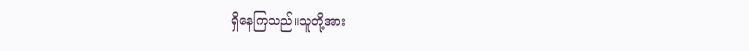ရှိနေကြသည်။သူတို့အား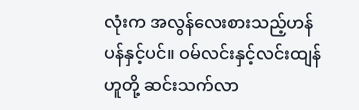လုံးက အလွန်လေးစားသည့်ဟန်ပန်နှင့်ပင်။ ဝမ်လင်းနှင့်လင်းထျန်ဟူတို့ ဆင်းသက်လာ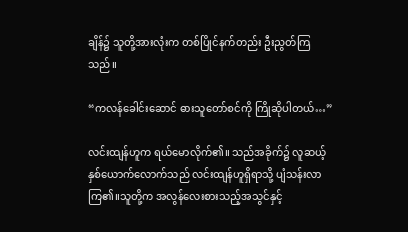ချိန်၌ သူတို့အားလုံးက တစ်ပြိုင်နက်တည်း ဦးညွတ်ကြသည်။

“ကလန်ခေါင်းဆောင် ဓားသူတော်စင်ကို ကြိုဆိုပါတယ်…”

လင်းထျန်ဟူက ရယ်မောလိုက်၏။ သည်အခိုက်၌ လူဆယ့်နှစ်ယောက်လောက်သည် လင်းထျန်ဟူရှိရာသို့ ပျံသန်းလာကြ၏။သူတို့က အလွန်လေးစားသည့်အသွင်နှင့်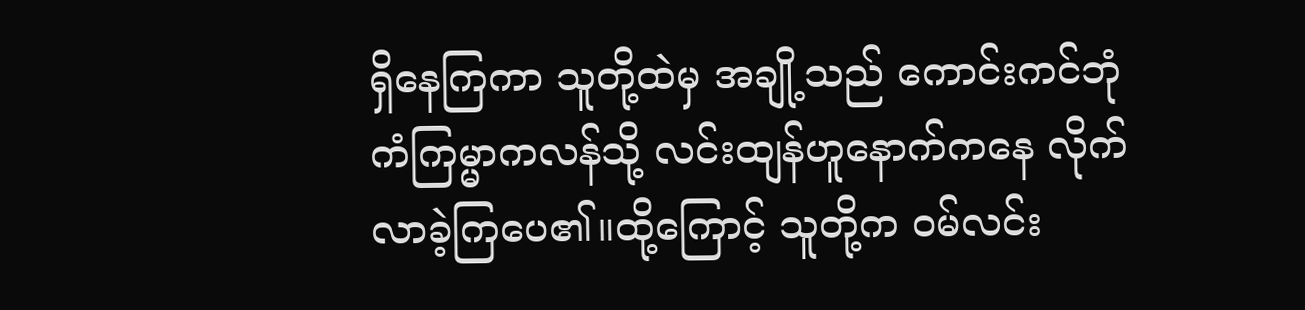ရှိနေကြကာ သူတို့ထဲမှ အချို့သည် ကောင်းကင်ဘုံကံကြမ္မာကလန်သို့ လင်းထျန်ဟူနောက်ကနေ လိုက်လာခဲ့ကြပေ၏။ထို့ကြောင့် သူတို့က ဝမ်လင်း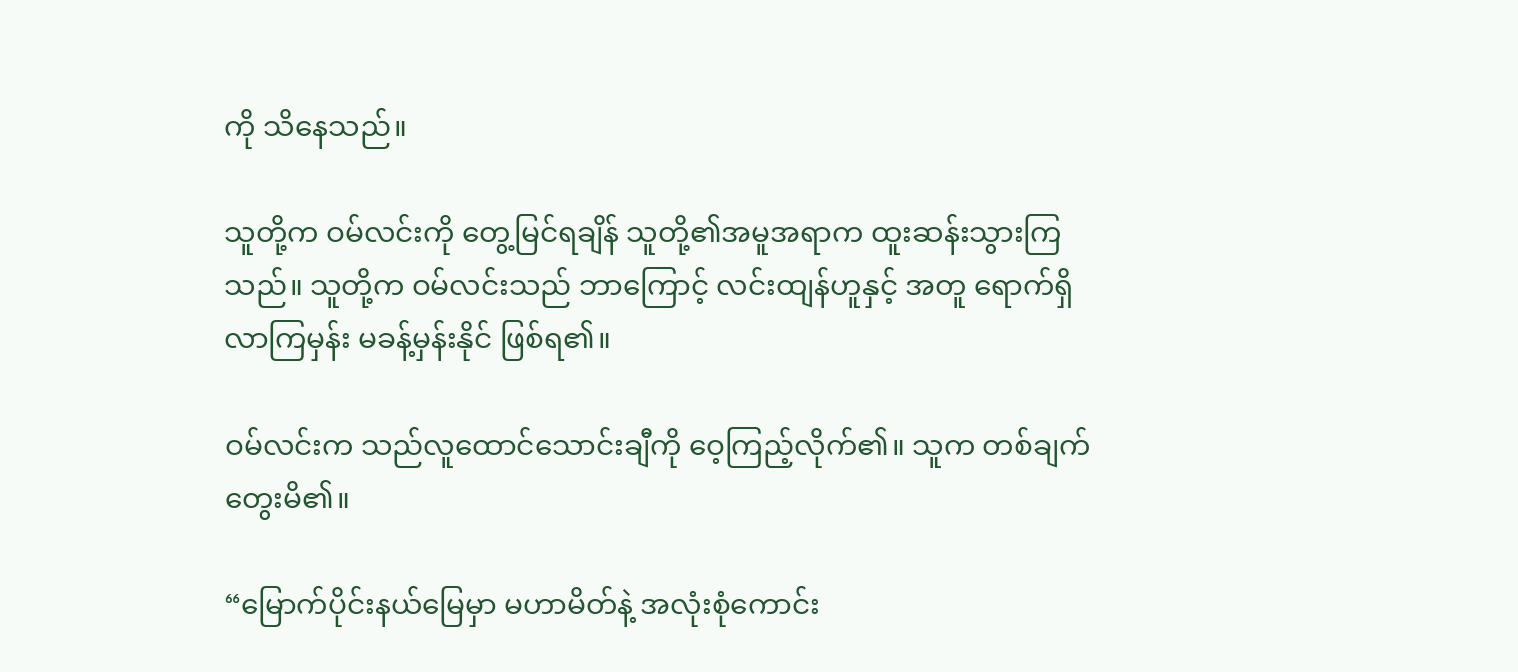ကို သိနေသည်။

သူတို့က ဝမ်လင်းကို တွေ့မြင်ရချိန် သူတို့၏အမူအရာက ထူးဆန်းသွားကြသည်။ သူတို့က ဝမ်လင်းသည် ဘာကြောင့် လင်းထျန်ဟူနှင့် အတူ ရောက်ရှိလာကြမှန်း မခန့်မှန်းနိုင် ဖြစ်ရ၏။

ဝမ်လင်းက သည်လူထောင်သောင်းချီကို ဝေ့ကြည့်လိုက်၏။ သူက တစ်ချက် တွေးမိ၏။

“မြောက်ပိုင်းနယ်မြေမှာ မဟာမိတ်နဲ့ အလုံးစုံကောင်း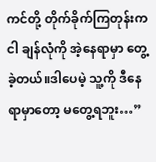ကင်တို့ တိုက်ခိုက်ကြတုန်းက ငါ ချန်လုံကို အဲ့နေရာမှာ တွေ့ခဲ့တယ်။ဒါပေမဲ့ သူ့ကို ဒီနေရာမှာတော့ မတွေ့ရဘူး…”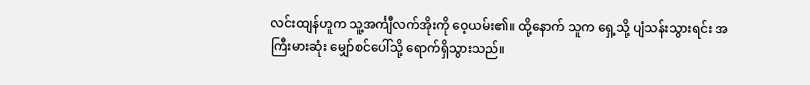လင်းထျန်ဟူက သူ့အင်္ကျီလက်အိုးကို ဝေ့ယမ်း၏။ ထို့နောက် သူက ရှေ့သို့ ပျံသန်းသွားရင်း အကြီးမားဆုံး မျှော်စင်ပေါ်သို့ ရောက်ရှိသွားသည်။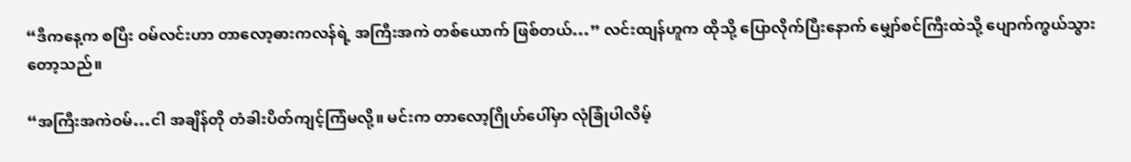“ဒီကနေ့က စပြီး ဝမ်လင်းဟာ တာလော့ဓားကလန်ရဲ့ အကြီးအကဲ တစ်ယောက် ဖြစ်တယ်…” လင်းထျန်ဟူက ထိုသို့ ပြောလိုက်ပြီးနောက် မျှော်စင်ကြီးထဲသို့ ပျောက်ကွယ်သွားတော့သည်။

“အကြီးအကဲဝမ်…ငါ အချိန်တို တံခါးပိတ်ကျင့်ကြံမလို့။ မင်းက တာလော့ဂြိုဟ်ပေါ်မှာ လုံခြုံပါလိမ့်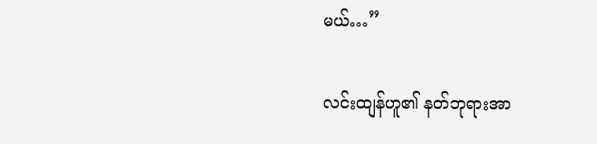မယ်…”

လင်းထျန်ဟူ၏ နတ်ဘုရားအာ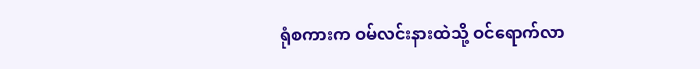ရုံစကားက ဝမ်လင်းနားထဲသို့ ဝင်ရောက်လာ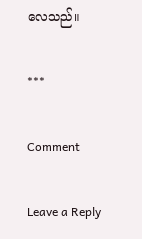လေသည်။

***

Comment

Leave a Reply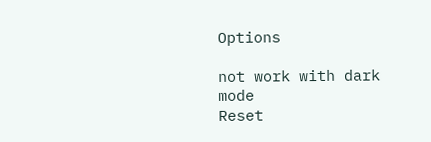Options

not work with dark mode
Reset